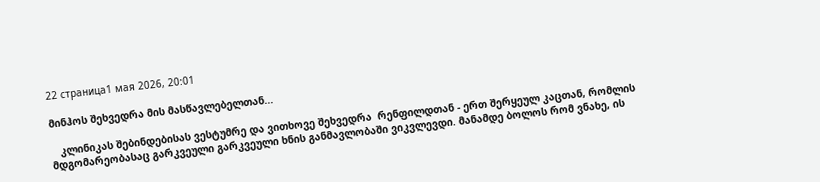22 страница1 мая 2026, 20:01

მინჰოს შეხვედრა მის მასწავლებელთან...

   კლინიკას შებინდებისას ვესტუმრე და ვითხოვე შეხვედრა  რენფილდთან - ერთ შერყეულ კაცთან, რომლის მდგომარეობასაც გარკვეული გარკვეული ხნის განმავლობაში ვიკვლევდი. მანამდე ბოლოს რომ ვნახე, ის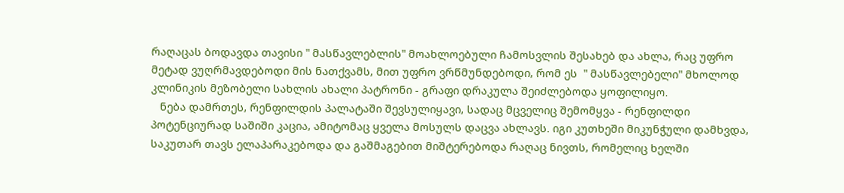რაღაცას ბოდავდა თავისი " მასწავლებლის" მოახლოებული ჩამოსვლის შესახებ და ახლა, რაც უფრო მეტად ვუღრმავდებოდი მის ნათქვამს, მით უფრო ვრწმუნდებოდი, რომ ეს  " მასწავლებელი" მხოლოდ კლინიკის მეზობელი სახლის ახალი პატრონი - გრაფი დრაკულა შეიძლებოდა ყოფილიყო.
   ნება დამრთეს, რენფილდის პალატაში შევსულიყავი, სადაც მცველიც შემომყვა - რენფილდი პოტენციურად საშიში კაცია, ამიტომაც ყველა მოსულს დაცვა ახლავს. იგი კუთხეში მიკუნჭული დამხვდა, საკუთარ თავს ელაპარაკებოდა და გაშმაგებით მიშტერებოდა რაღაც ნივთს, რომელიც ხელში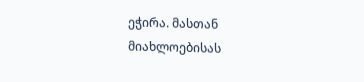ეჭირა. მასთან მიახლოებისას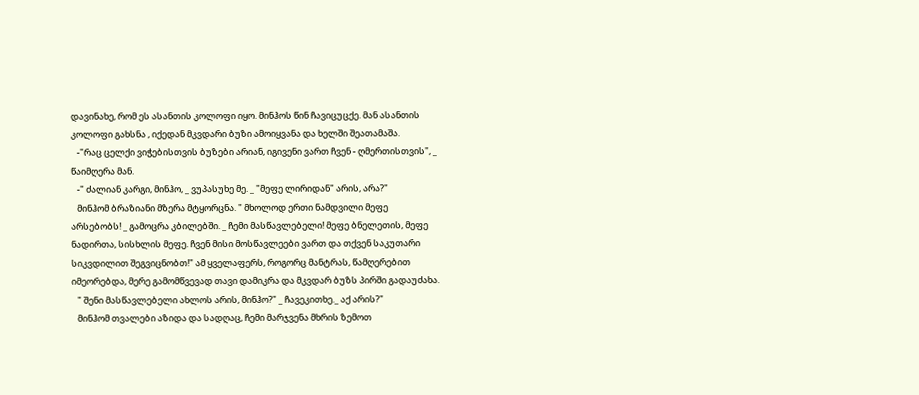დავინახე, რომ ეს ასანთის კოლოფი იყო. მინჰოს წინ ჩავიცუცქე. მან ასანთის კოლოფი გახსნა , იქედან მკვდარი ბუზი ამოიყვანა და ხელში შეათამაშა.
   -"რაც ცელქი ვიჭებისთვის ბუზები არიან, იგივენი ვართ ჩვენ - ღმერთისთვის", _ წაიმღერა მან.
   -" ძალიან კარგი, მინჰო, _ ვუპასუხე მე. _ "მეფე ლირიდან" არის, არა?"
   მინჰომ ბრაზიანი მზერა მტყორცნა. " მხოლოდ ერთი ნამდვილი მეფე არსებობს! _ გამოცრა კბილებში. _ ჩემი მასწავლებელი! მეფე ბნელეთის, მეფე ნადირთა, სისხლის მეფე. ჩვენ მისი მოსწავლეები ვართ და თქვენ საკუთარი სიკვდილით შეგვიცნობთ!" ამ ყველაფერს, როგორც მანტრას, წამღერებით იმეორებდა, მერე გამომწვევად თავი დამიკრა და მკვდარ ბუზს პირში გადაუძახა.
   " შენი მასწავლებელი ახლოს არის, მინჰო?" _ ჩავეკითხე._ აქ არის?"
   მინჰომ თვალები აზიდა და სადღაც, ჩემი მარჯვენა მხრის ზემოთ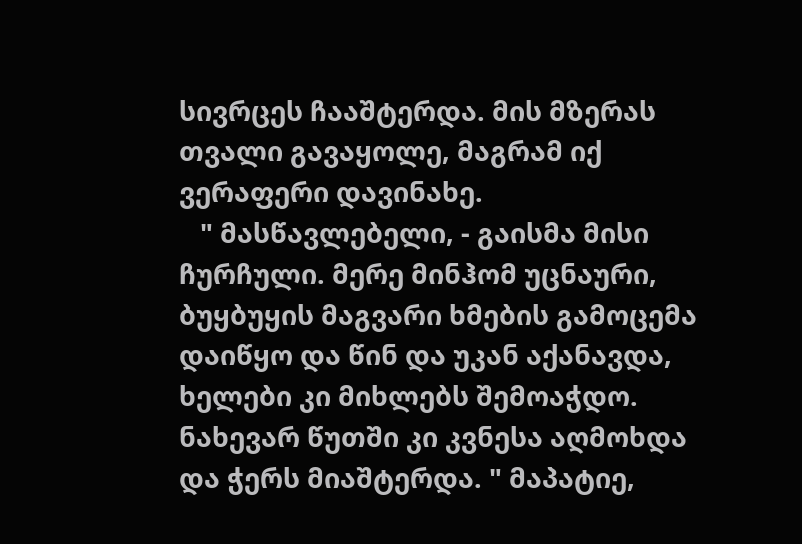სივრცეს ჩააშტერდა. მის მზერას თვალი გავაყოლე, მაგრამ იქ ვერაფერი დავინახე.
   " მასწავლებელი, - გაისმა მისი ჩურჩული. მერე მინჰომ უცნაური, ბუყბუყის მაგვარი ხმების გამოცემა დაიწყო და წინ და უკან აქანავდა, ხელები კი მიხლებს შემოაჭდო. ნახევარ წუთში კი კვნესა აღმოხდა და ჭერს მიაშტერდა. " მაპატიე,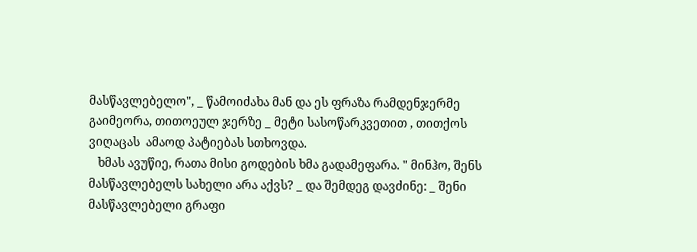მასწავლებელო", _ წამოიძახა მან და ეს ფრაზა რამდენჯერმე გაიმეორა, თითოეულ ჯერზე _ მეტი სასოწარკვეთით , თითქოს ვიღაცას  ამაოდ პატიებას სთხოვდა.
   ხმას ავუწიე, რათა მისი გოდების ხმა გადამეფარა. " მინჰო, შენს მასწავლებელს სახელი არა აქვს? _ და შემდეგ დავძინე: _ შენი მასწავლებელი გრაფი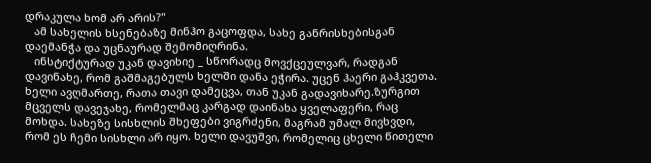დრაკულა ხომ არ არის?"
   ამ სახელის ხსენებაზე მინჰო გაცოფდა, სახე განრისხებისგან დაემანჭა და უცნაურად შემომიღრინა.
   ინსტიქტურად უკან დავიხიე _ სწორადც მოვქცეულვარ, რადგან დავინახე, რომ გაშმაგებულს ხელში დანა ეჭირა. უცენ ჰაერი გაჰკვეთა. ხელი ავღმართე, რათა თავი დამეცვა, თან უკან გადავიხარე.ზურგით მცველს დავეჯახე, რომელმაც კარგად დაინახა ყველაფერი, რაც მოხდა. სახეზე სისხლის შხეფები ვიგრძენი, მაგრამ უმალ მივხვდი, რომ ეს ჩემი სისხლი არ იყო. ხელი დავუშვი, რომელიც ცხელი წითელი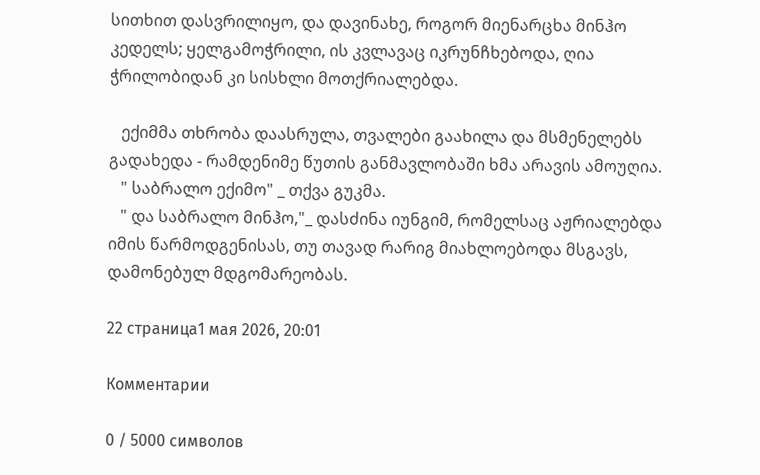სითხით დასვრილიყო, და დავინახე, როგორ მიენარცხა მინჰო კედელს; ყელგამოჭრილი, ის კვლავაც იკრუნჩხებოდა, ღია ჭრილობიდან კი სისხლი მოთქრიალებდა.

   ექიმმა თხრობა დაასრულა, თვალები გაახილა და მსმენელებს გადახედა - რამდენიმე წუთის განმავლობაში ხმა არავის ამოუღია.
   " საბრალო ექიმო" _ თქვა გუკმა.
   " და საბრალო მინჰო,"_ დასძინა იუნგიმ, რომელსაც აჟრიალებდა იმის წარმოდგენისას, თუ თავად რარიგ მიახლოებოდა მსგავს, დამონებულ მდგომარეობას.

22 страница1 мая 2026, 20:01

Комментарии

0 / 5000 символов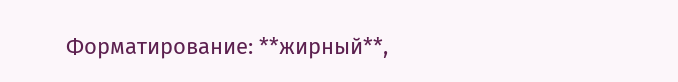Форматирование: **жирный**,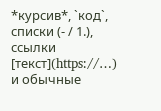*курсив*, `код`, списки (- / 1.), ссылки [текст](https://…) и обычные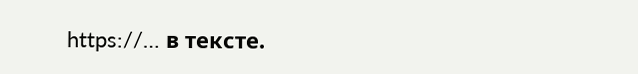https://… в тексте.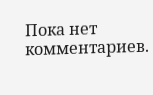Пока нет комментариев.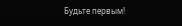Будьте первым!